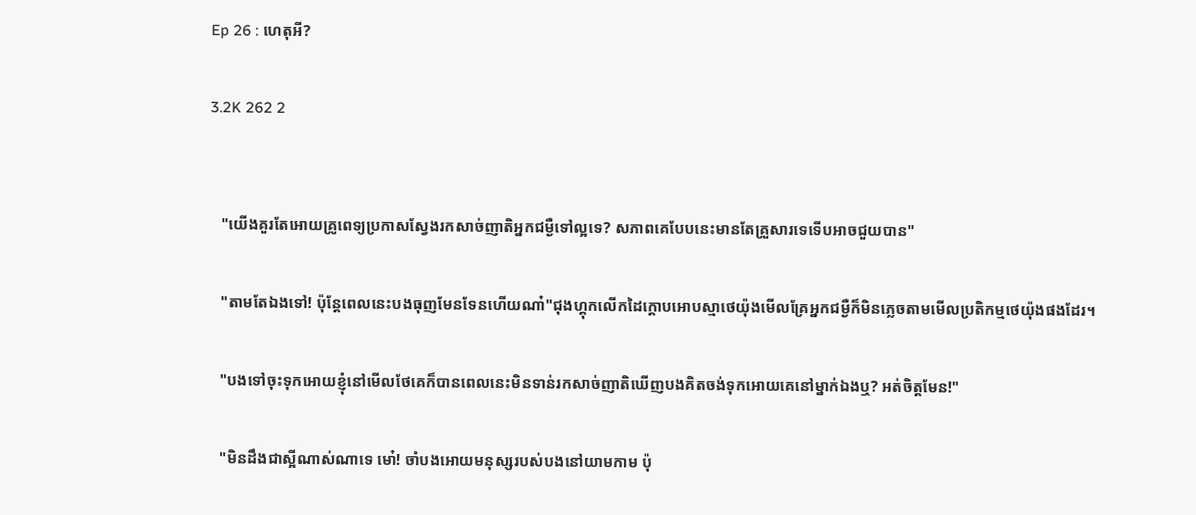Ep 26 : ហេតុអី?

3.2K 262 2


   "យើងគួរតែអោយគ្រូពេទ្យប្រកាសស្វែងរកសាច់ញាតិអ្នកជម្ងឺទៅល្អទេ? សភាពគេបែបនេះមានតែគ្រួសារទេទើបអាចជួយបាន"

   "តាមតែឯងទៅ! ប៉ុន្តែពេលនេះបងធុញមែនទែនហើយណា៎"ជុងហ្គុកលើកដៃក្តោបអោបស្មាថេយ៉ុងមើលគ្រែអ្នកជម្ងឺក៏មិនភ្លេចតាមមើលប្រតិកម្មថេយ៉ុងផងដែរ។

   "បងទៅចុះទុកអោយខ្ញុំនៅមើលថែគេក៏បានពេលនេះមិនទាន់រកសាច់ញាតិឃើញបងគិតចង់ទុកអោយគេនៅម្នាក់ឯងឬ? អត់ចិត្តមែន!"

   "មិនដឹងជាស្អីណាស់ណាទេ មោ៎! ចាំបងអោយមនុស្សរបស់បងនៅយាមកាម ប៉ុ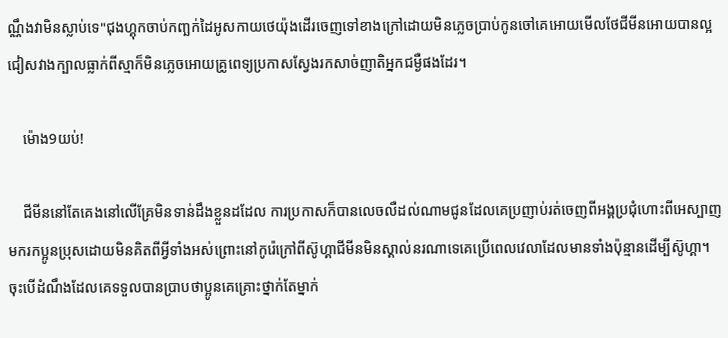ណ្ណឹងវាមិនស្លាប់ទេ"ជុងហ្គុកចាប់កញ្ឆក់ដៃអូសកាយថេយ៉ុងដើរចេញទៅខាងក្រៅដោយមិនភ្លេចប្រាប់កូនចៅគេអោយមើលថែជីមីនអោយបានល្អជៀសវាងក្បាលធ្លាក់ពីស្មាក៏មិនភ្លេចអោយគ្រូពេទ្យប្រកាសស្វែងរកសាច់ញាតិអ្នកជម្ងឺផងដែរ។

    ម៉ោង9យប់!

    ជីមីននៅតែគេងនៅលើគ្រែមិនទាន់ដឹងខ្លួនដដែល ការប្រកាសក៏បានលេចលឺដល់ណាមជូនដែលគេប្រញាប់រត់ចេញពីអង្គប្រជុំហោះពីអេស្បាញមករកប្អូនប្រុសដោយមិនគិតពីអ្វីទាំងអស់ព្រោះនៅកូរ៉េក្រៅពីស៊ូហ្គាជីមីនមិនស្គាល់នរណាទេគេប្រើពេលវេលាដែលមានទាំងប៉ុន្មានដើម្បីស៊ូហ្គា។ ចុះបើដំណឹងដែលគេទទួលបានប្រាបថាប្អូនគេគ្រោះថ្នាក់តែម្នាក់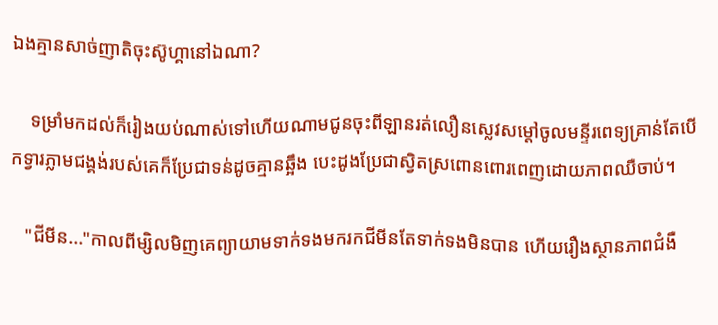ឯងគ្មានសាច់ញាតិចុះស៊ូហ្គានៅឯណា?

    ទម្រាំមកដល់ក៏រៀងយប់ណាស់ទៅហើយណាមជូនចុះពីឡានរត់លឿនស្លេវសម្តៅចូលមន្ទីរពេទ្យគ្រាន់តែបើកទ្វារភ្លាមជង្គង់របស់គេក៏ប្រែជាទន់ដូចគ្មានឆ្អឹង បេះដូងប្រែជាស្វិតស្រពោនពោរពេញដោយភាពឈឺចាប់។

   "ជីមីន..."កាលពីម្សិលមិញគេព្យាយាមទាក់ទងមករកជីមីនតែទាក់ទងមិនបាន ហើយរឿងស្ថានភាពជំងឺ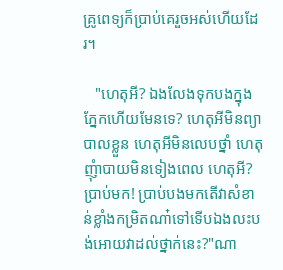គ្រូពេទ្យក៏ប្រាប់គេរួចអស់ហើយដែរ។

   "ហេតុអី? ឯងលែងទុកបងក្នុងភ្នែកហើយមែនទេ? ហេតុអីមិនព្យាបាលខ្លួន ហេតុអីមិនលេបថ្នាំ ហេតុញុំាបាយមិនទៀងពេល ហេតុអី? ប្រាប់មក! ប្រាប់បងមកតើវាសំខាន់ខ្លាំងកម្រិតណា៎ទៅទើបឯងលះបង់អោយវាដល់ថ្នាក់នេះ?"ណា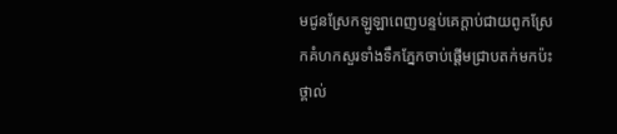មជូនស្រែកឡូឡាពេញបន្ទប់គេក្តាប់ជាយពូកស្រែកគំហកសួរទាំងទឹកភ្នែកចាប់ផ្តើមជ្រាបតក់មកប៉ះថ្ពាល់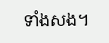ទាំងសង។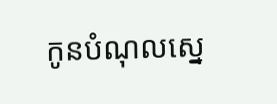កូនបំណុលស្នេ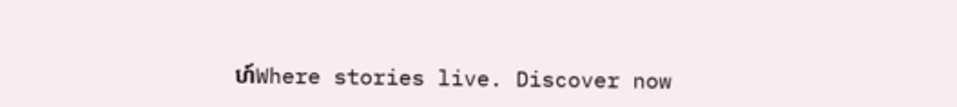ហ៍Where stories live. Discover now